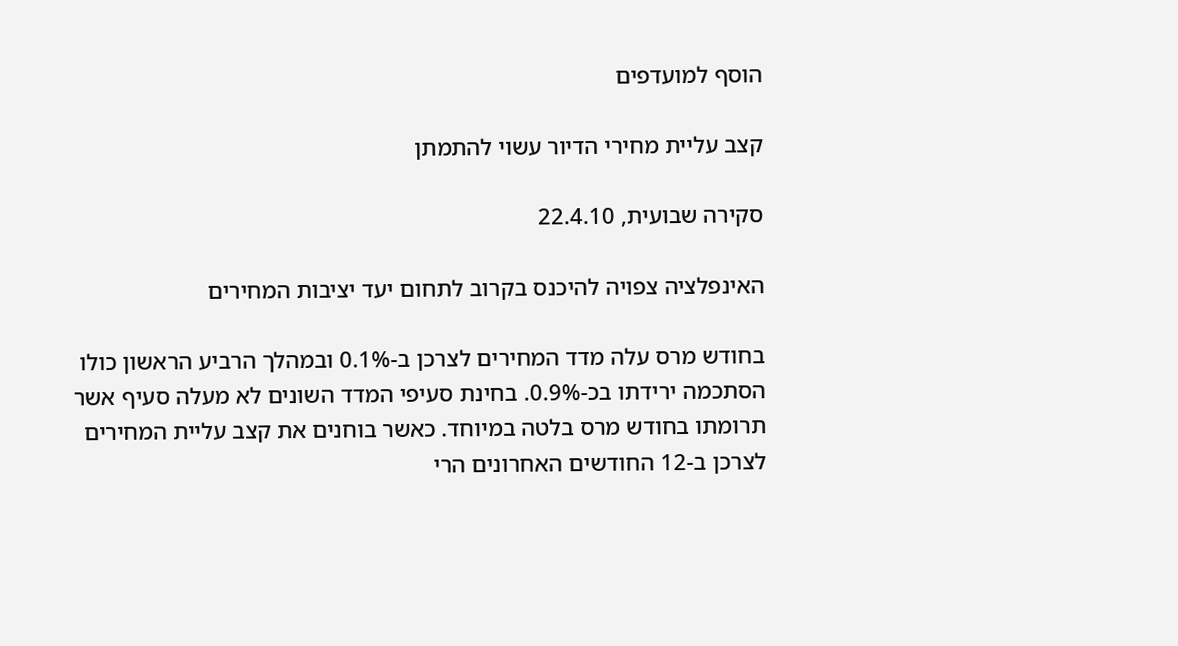הוסף למועדפים

קצב עליית מחירי הדיור עשוי להתמתן

סקירה שבועית, 22.4.10

האינפלציה צפויה להיכנס בקרוב לתחום יעד יציבות המחירים

בחודש מרס עלה מדד המחירים לצרכן ב-0.1% ובמהלך הרביע הראשון כולו הסתכמה ירידתו בכ-0.9%. בחינת סעיפי המדד השונים לא מעלה סעיף אשר תרומתו בחודש מרס בלטה במיוחד. כאשר בוחנים את קצב עליית המחירים לצרכן ב-12 החודשים האחרונים הרי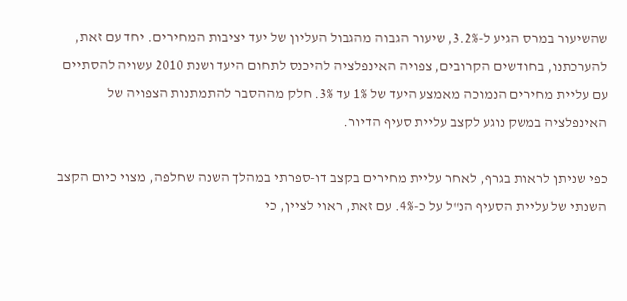שהשיעור במרס הגיע ל-3.2%, שיעור הגבוה מהגבול העליון של יעד יציבות המחירים. יחד עם זאת, להערכתנו, בחודשים הקרובים, צפויה האינפלציה להיכנס לתחום היעד ושנת 2010 עשויה להסתיים עם עליית מחירים הנמוכה מאמצע היעד של 1% עד 3%. חלק מההסבר להתמתנות הצפויה של האינפלציה במשק נוגע לקצב עליית סעיף הדיור.

כפי שניתן לראות בגרף, לאחר עליית מחירים בקצב דו-ספרתי במהלך השנה שחלפה, מצוי כיום הקצב השנתי של עליית הסעיף הנ"ל על כ-4%. עם זאת, ראוי לציין, כי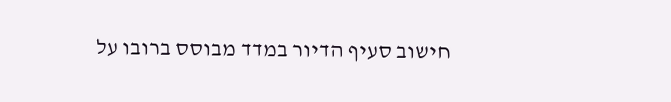חישוב סעיף הדיור במדד מבוסס ברובו על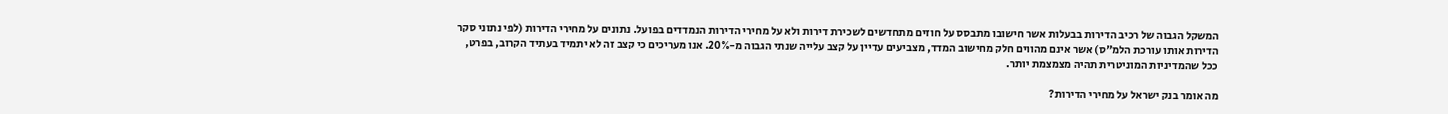המשקל הגבוה של רכיב הדירות בבעלות אשר חישובו מתבסס על חוזים מתחדשים לשכירת דירות ולא על מחירי הדירות הנמדדים בפועל. נתונים על מחירי הדירות (לפי נתוני סקר הדירות אותו עורכת הלמ"ס) אשר אינם מהווים חלק מחישוב המדד, מצביעים עדיין על קצב עלייה שנתי הגבוה מ-20%. אנו מעריכים כי קצב זה לא יתמיד בעתיד הקרוב, בפרט, ככל שהמדיניות המוניטרית תהיה מצמצמת יותר.

מה אומר בנק ישראל על מחירי הדירות?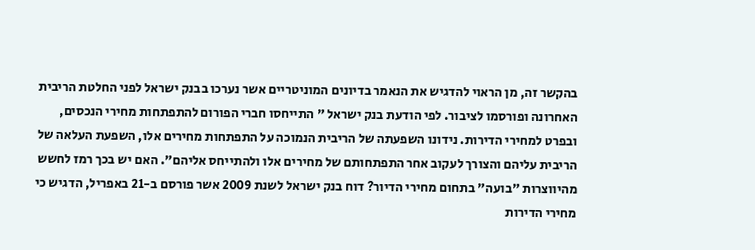בהקשר זה, מן הראוי להדגיש את הנאמר בדיונים המוניטריים אשר נערכו בבנק ישראל לפני החלטת הריבית האחרונה ופורסמו לציבור. לפי הודעת בנק ישראל " התייחסו חברי הפורום להתפתחות מחירי הנכסים, ובפרט למחירי הדירות. נידונו השפעתה של הריבית הנמוכה על התפתחות מחירים אלו, השפעת העלאה של הריבית עליהם והצורך לעקוב אחר התפתחותם של מחירים אלו ולהתייחס אליהם". האם יש בכך רמז לחשש מהיווצרות "בועה" בתחום מחירי הדיור? דוח בנק ישראל לשנת 2009 אשר פורסם ב-21 באפריל, הדגיש כי מחירי הדירות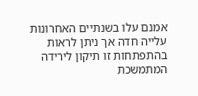אמנם עלו בשנתיים האחרונות עלייה חדה אך ניתן לראות בהתפתחות זו תיקון לירידה המתמשכת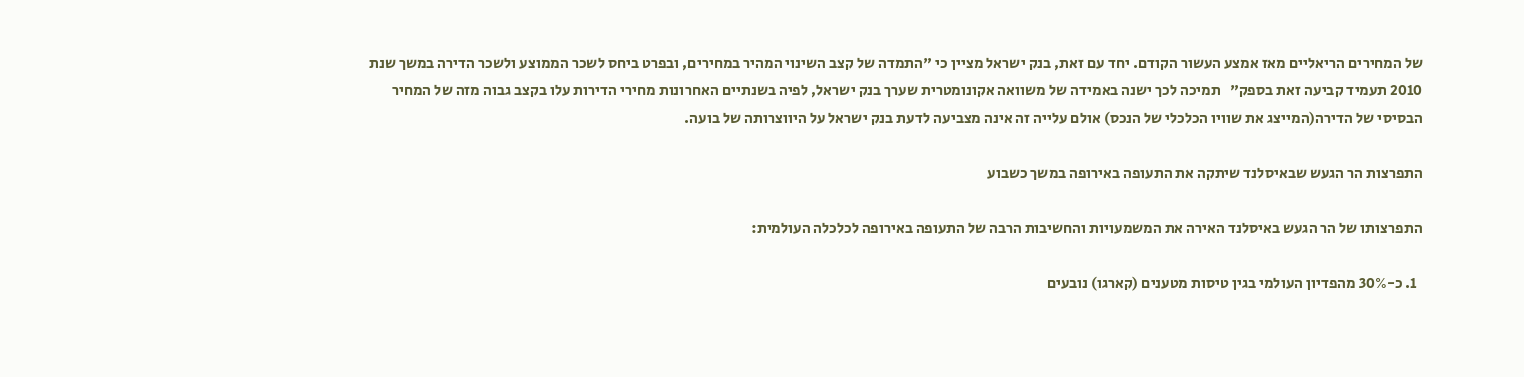של המחירים הריאליים מאז אמצע העשור הקודם. יחד עם זאת, בנק ישראל מציין כי "התמדה של קצב השינוי המהיר במחירים, ובפרט ביחס לשכר הממוצע ולשכר הדירה במשך שנת 2010 תעמיד קביעה זאת בספק"   תמיכה לכך ישנה באמידה של משוואה אקונומטרית שערך בנק ישראל, לפיה בשנתיים האחרונות מחירי הדירות עלו בקצב גבוה מזה של המחיר הבסיסי של הדירה(המייצג את שוויו הכלכלי של הנכס) אולם עלייה זה אינה מצביעה לדעת בנק ישראל על היווצרותה של בועה.

התפרצות הר הגעש שבאיסלנד שיתקה את התעופה באירופה במשך כשבוע

התפרצותו של הר הגעש באיסלנד האירה את המשמעויות והחשיבות הרבה של התעופה באירופה לכלכלה העולמית:

  1. כ-30% מהפדיון העולמי בגין טיסות מטענים (קארגו) נובעים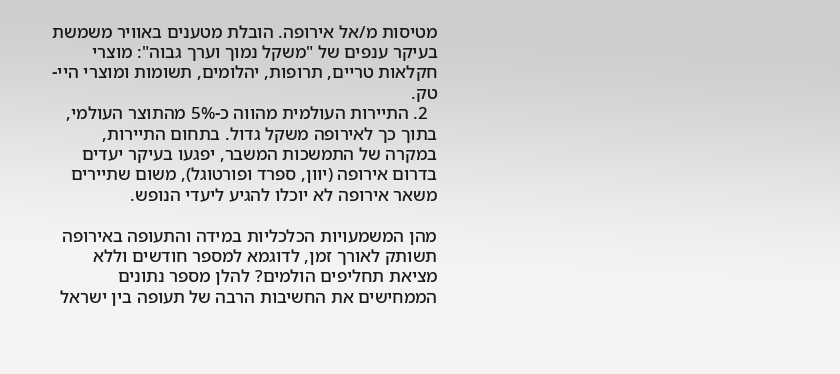מטיסות מ/אל אירופה. הובלת מטענים באוויר משמשת בעיקר ענפים של "משקל נמוך וערך גבוה": מוצרי חקלאות טריים, תרופות, יהלומים, תשומות ומוצרי היי-טק.
  2. התיירות העולמית מהווה כ-5% מהתוצר העולמי, בתוך כך לאירופה משקל גדול. בתחום התיירות, במקרה של התמשכות המשבר, יפגעו בעיקר יעדים בדרום אירופה (יוון, ספרד ופורטוגל), משום שתיירים משאר אירופה לא יוכלו להגיע ליעדי הנופש.

מהן המשמעויות הכלכליות במידה והתעופה באירופה תשותק לאורך זמן, לדוגמא למספר חודשים וללא מציאת תחליפים הולמים? להלן מספר נתונים הממחישים את החשיבות הרבה של תעופה בין ישראל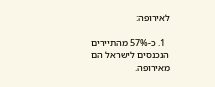לאירופה:

  1. כ-57% מהתיירים הנכנסים לישראל הם מאירופה.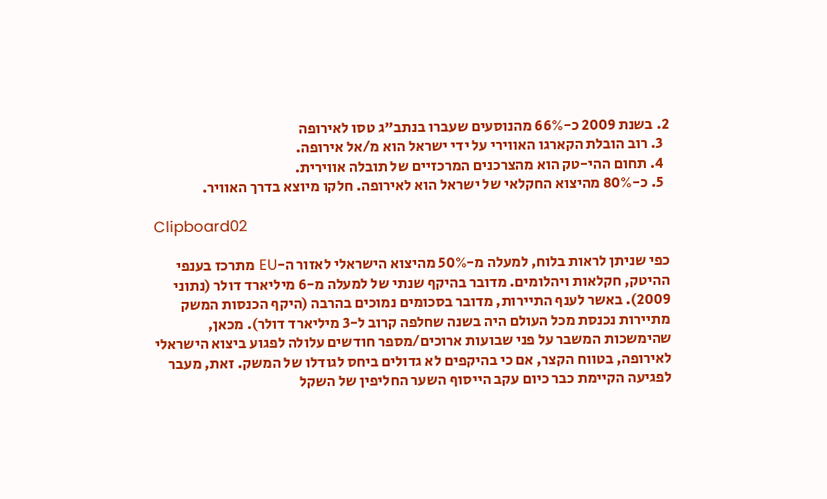2. בשנת 2009 כ-66% מהנוסעים שעברו בנתב"ג טסו לאירופה
  3. רוב הובלת הקארגו האווירי על ידי ישראל הוא מ/אל אירופה.
  4. תחום ההי-טק הוא מהצרכנים המרכזיים של תובלה אווירית.
  5. כ-80% מהיצוא החקלאי של ישראל הוא לאירופה. חלקו מיוצא בדרך האוויר.

Clipboard02

כפי שניתן לראות בלוח, למעלה מ-50% מהיצוא הישראלי לאזור ה-EU מתרכז בענפי ההיטק, חקלאות ויהלומים. מדובר בהיקף שנתי של למעלה מ-6 מיליארד דולר (נתוני 2009). באשר לענף התיירות, מדובר בסכומים נמוכים בהרבה (היקף הכנסות המשק מתיירות נכנסת מכל העולם היה בשנה שחלפה קרוב ל-3 מיליארד דולר). מכאן, שהימשכות המשבר על פני שבועות ארוכים/מספר חודשים עלולה לפגוע ביצוא הישראלי לאירופה, בטווח הקצר, אם כי בהיקפים לא גדולים ביחס לגודלו של המשק. זאת, מעבר לפגיעה הקיימת כבר כיום עקב הייסוף השער החליפין של השקל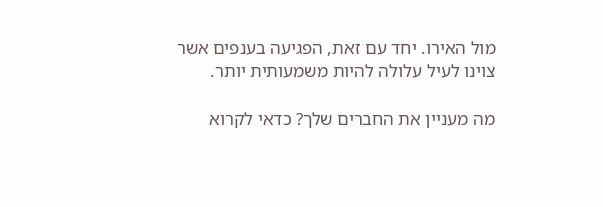מול האירו. יחד עם זאת, הפגיעה בענפים אשר צוינו לעיל עלולה להיות משמעותית יותר.

מה מעניין את החברים שלך? כדאי לקרוא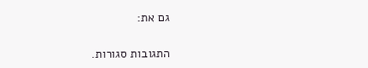גם את:

התגובות סגורות.